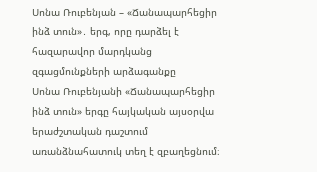Սոնա Ռուբենյան – «Ճանապարհեցիր ինձ տուն»․ երգ, որը դարձել է հազարավոր մարդկանց զգացմունքների արձագանքը
Սոնա Ռուբենյանի «Ճանապարհեցիր ինձ տուն» երգը հայկական այսօրվա երաժշտական դաշտում առանձնահատուկ տեղ է զբաղեցնում։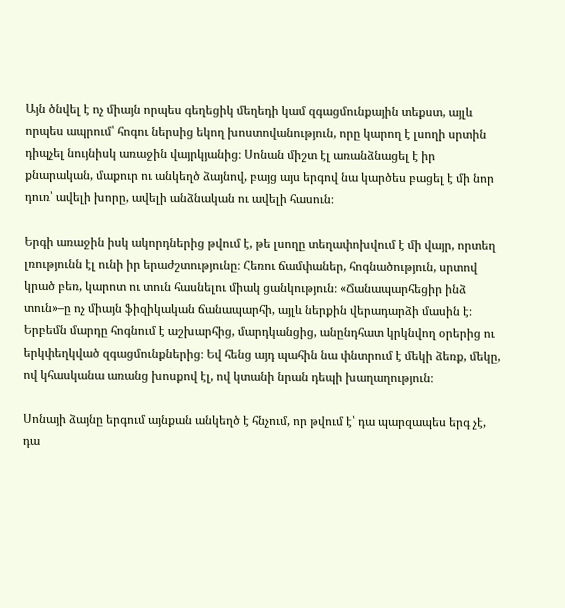Այն ծնվել է ոչ միայն որպես գեղեցիկ մեղեդի կամ զգացմունքային տեքստ, այլև որպես ապրում՝ հոգու ներսից եկող խոստովանություն, որը կարող է լսողի սրտին դիպչել նույնիսկ առաջին վայրկյանից։ Սոնան միշտ էլ առանձնացել է իր քնարական, մաքուր ու անկեղծ ձայնով, բայց այս երգով նա կարծես բացել է մի նոր դուռ՝ ավելի խորը, ավելի անձնական ու ավելի հասուն։

Երգի առաջին իսկ ակորդներից թվում է, թե լսողը տեղափոխվում է մի վայր, որտեղ լռությունն էլ ունի իր երաժշտությունը։ Հեռու ճամփաներ, հոգնածություն, սրտով կրած բեռ, կարոտ ու տուն հասնելու միակ ցանկություն։ «Ճանապարհեցիր ինձ տուն»–ը ոչ միայն ֆիզիկական ճանապարհի, այլև ներքին վերադարձի մասին է։ Երբեմն մարդը հոգնում է աշխարհից, մարդկանցից, անընդհատ կրկնվող օրերից ու երկփեղկված զգացմունքներից։ Եվ հենց այդ պահին նա փնտրում է մեկի ձեռք, մեկը, ով կհասկանա առանց խոսքով էլ, ով կտանի նրան դեպի խաղաղություն։

Սոնայի ձայնը երգում այնքան անկեղծ է հնչում, որ թվում է՝ դա պարզապես երգ չէ, դա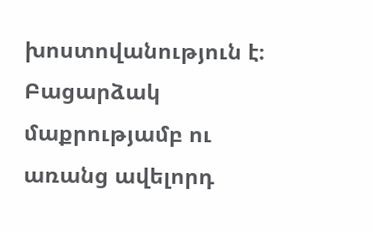խոստովանություն է։ Բացարձակ մաքրությամբ ու առանց ավելորդ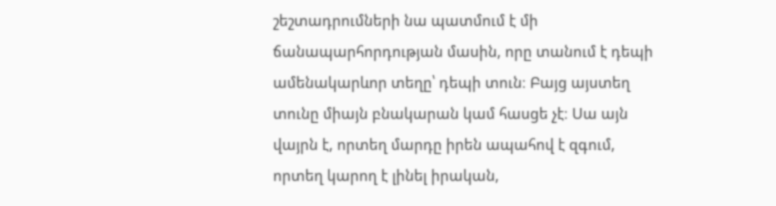շեշտադրումների նա պատմում է մի ճանապարհորդության մասին, որը տանում է դեպի ամենակարևոր տեղը՝ դեպի տուն։ Բայց այստեղ տունը միայն բնակարան կամ հասցե չէ։ Սա այն վայրն է, որտեղ մարդը իրեն ապահով է զգում, որտեղ կարող է լինել իրական,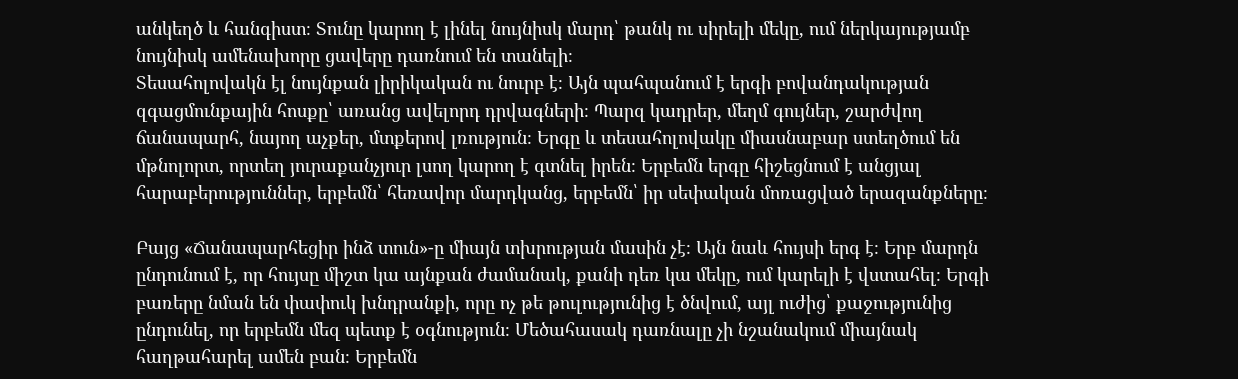անկեղծ և հանգիստ։ Տունը կարող է լինել նույնիսկ մարդ՝ թանկ ու սիրելի մեկը, ում ներկայությամբ նույնիսկ ամենախորը ցավերը դառնում են տանելի։
Տեսահոլովակն էլ նույնքան լիրիկական ու նուրբ է։ Այն պահպանում է երգի բովանդակության զգացմունքային հոսքը՝ առանց ավելորդ դրվագների։ Պարզ կադրեր, մեղմ գույներ, շարժվող ճանապարհ, նայող աչքեր, մտքերով լռություն։ Երգը և տեսահոլովակը միասնաբար ստեղծում են մթնոլորտ, որտեղ յուրաքանչյուր լսող կարող է գտնել իրեն։ Երբեմն երգը հիշեցնում է անցյալ հարաբերություններ, երբեմն՝ հեռավոր մարդկանց, երբեմն՝ իր սեփական մոռացված երազանքները։

Բայց «Ճանապարհեցիր ինձ տուն»-ը միայն տխրության մասին չէ։ Այն նաև հույսի երգ է։ Երբ մարդն ընդունում է, որ հույսը միշտ կա այնքան ժամանակ, քանի դեռ կա մեկը, ում կարելի է վստահել։ Երգի բառերը նման են փափուկ խնդրանքի, որը ոչ թե թուլությունից է ծնվում, այլ ուժից՝ քաջությունից ընդունել, որ երբեմն մեզ պետք է օգնություն։ Մեծահասակ դառնալը չի նշանակում միայնակ հաղթահարել ամեն բան։ Երբեմն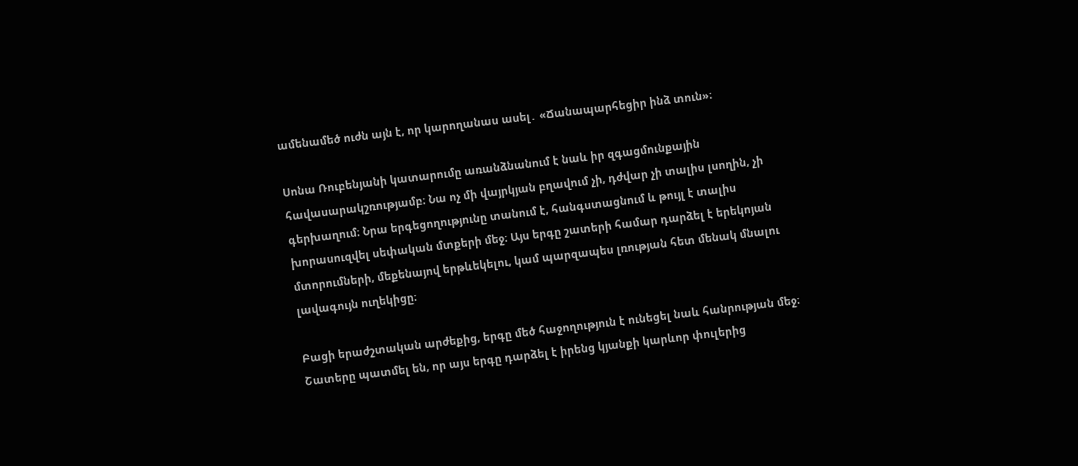ամենամեծ ուժն այն է, որ կարողանաս ասել․ «Ճանապարհեցիր ինձ տուն»։

Սոնա Ռուբենյանի կատարումը առանձնանում է նաև իր զգացմունքային հավասարակշռությամբ։ Նա ոչ մի վայրկյան բղավում չի, դժվար չի տալիս լսողին, չի գերխաղում։ Նրա երգեցողությունը տանում է, հանգստացնում և թույլ է տալիս խորասուզվել սեփական մտքերի մեջ։ Այս երգը շատերի համար դարձել է երեկոյան մտորումների, մեքենայով երթևեկելու, կամ պարզապես լռության հետ մենակ մնալու լավագույն ուղեկիցը։

Բացի երաժշտական արժեքից, երգը մեծ հաջողություն է ունեցել նաև հանրության մեջ։ Շատերը պատմել են, որ այս երգը դարձել է իրենց կյանքի կարևոր փուլերից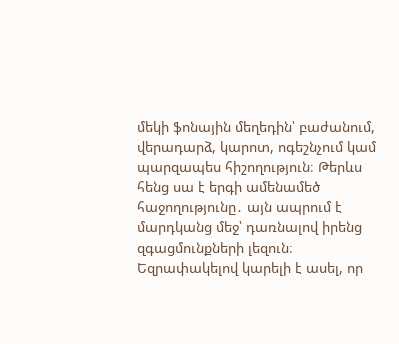մեկի ֆոնային մեղեդին՝ բաժանում, վերադարձ, կարոտ, ոգեշնչում կամ պարզապես հիշողություն։ Թերևս հենց սա է երգի ամենամեծ հաջողությունը․ այն ապրում է մարդկանց մեջ՝ դառնալով իրենց զգացմունքների լեզուն։
Եզրափակելով կարելի է ասել, որ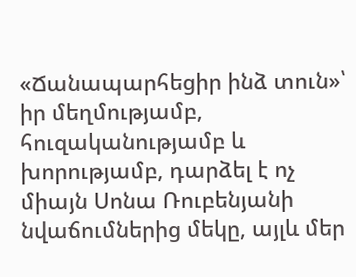«Ճանապարհեցիր ինձ տուն»՝ իր մեղմությամբ, հուզականությամբ և խորությամբ, դարձել է ոչ միայն Սոնա Ռուբենյանի նվաճումներից մեկը, այլև մեր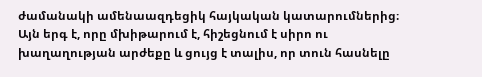ժամանակի ամենաազդեցիկ հայկական կատարումներից։ Այն երգ է, որը մխիթարում է, հիշեցնում է սիրո ու խաղաղության արժեքը և ցույց է տալիս, որ տուն հասնելը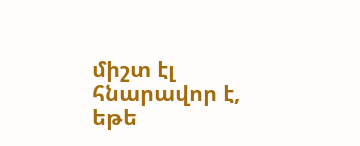միշտ էլ հնարավոր է, եթե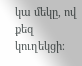կա մեկը, ով քեզ կուղեկցի։